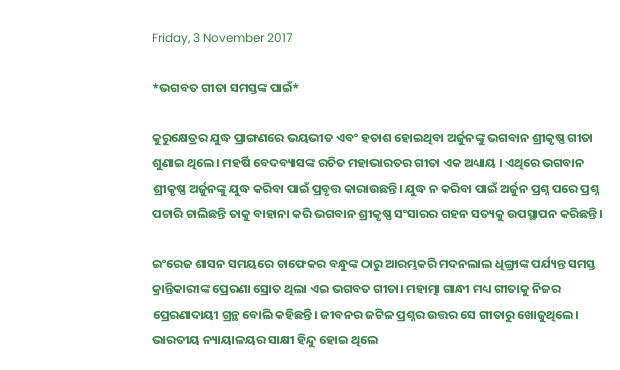Friday, 3 November 2017

*ଭଗବତ ଗୀତା ସମସ୍ତଙ୍କ ପାଇଁ*

କୁରୁକ୍ଷେତ୍ରର ଯୁଦ୍ଧ ପ୍ରାଙ୍ଗଣରେ ଭୟଭୀତ ଏବଂ ହତାଶ ହୋଇଥିବା ଅର୍ଜୁନଙ୍କୁ ଭଗବାନ ଶ୍ରୀକୃଷ୍ଣ ଗୀତା ଶୁଣାଇ ଥିଲେ। ମହର୍ଷି ବେଦବ୍ୟାସଙ୍କ ରଚିତ ମହାଭାରତର ଗୀତା ଏକ ଅଧ୍ୟାୟ । ଏଥିରେ ଭଗବାନ ଶ୍ରୀକୃଷ୍ଣ ଅର୍ଜୁନଙ୍କୁ ଯୁଦ୍ଧ କରିବା ପାଇଁ ପ୍ରବୃତ୍ତ କାରାଉଛନ୍ତି। ଯୁଦ୍ଧ ନ କରିବା ପାଇଁ ଅର୍ଜୁନ ପ୍ରଶ୍ନ ପରେ ପ୍ରଶ୍ନ ପଚାରି ଚାଲିଛନ୍ତି ତାକୁ ବାହାନା କରି ଭଗବାନ ଶ୍ରୀକୃଷ୍ଣ ସଂସାରର ଗହନ ସତ୍ୟକୁ ଉପସ୍ଥାପନ କରିଛନ୍ତି।

ଇଂରେଜ ଶାସନ ସମୟରେ ଚାଫେକର ବନ୍ଧୁଙ୍କ ଠାରୁ ଆରମ୍ଭକରି ମଦନଲାଲ ଧିଙ୍ଗ୍ରାଙ୍କ ପର୍ଯ୍ୟନ୍ତ ସମସ୍ତ କ୍ରାନ୍ତିକାରୀଙ୍କ ପ୍ରେରଣା ସ୍ରୋତ ଥିଲା ଏଇ ଭଗବତ ଗୀତା। ମହାତ୍ମା ଗାନ୍ଧୀ ମଧ୍ୟ ଗୀତାକୁ ନିଜର ପ୍ରେରଣାଦାୟୀ ଗ୍ରନ୍ଥ ବୋଲି କହିଛନ୍ତି। ଜୀବନର ଜଟିଳ ପ୍ରଶ୍ନର ଉତ୍ତର ସେ ଗୀତାରୁ ଖୋଜୁଥିଲେ। ଭାରତୀୟ ନ୍ୟାୟାଳୟର ସାକ୍ଷୀ ହିନ୍ଦୁ ହୋଇ ଥିଲେ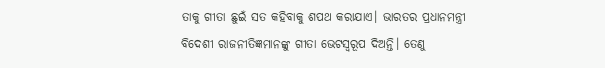ତାକୁ ଗୀତା ଛୁଇଁ ସତ କହିବାକୁ ଶପଥ କରାଯାଏ। ଭାରତର ପ୍ରଧାନମନ୍ତ୍ରୀ ବିଦେଶୀ ରାଜନୀତିଜ୍ଞମାନଙ୍କୁ ଗୀତା ଭେଟସ୍ୱରୂପ ଦିଅନ୍ତି। ତେଣୁ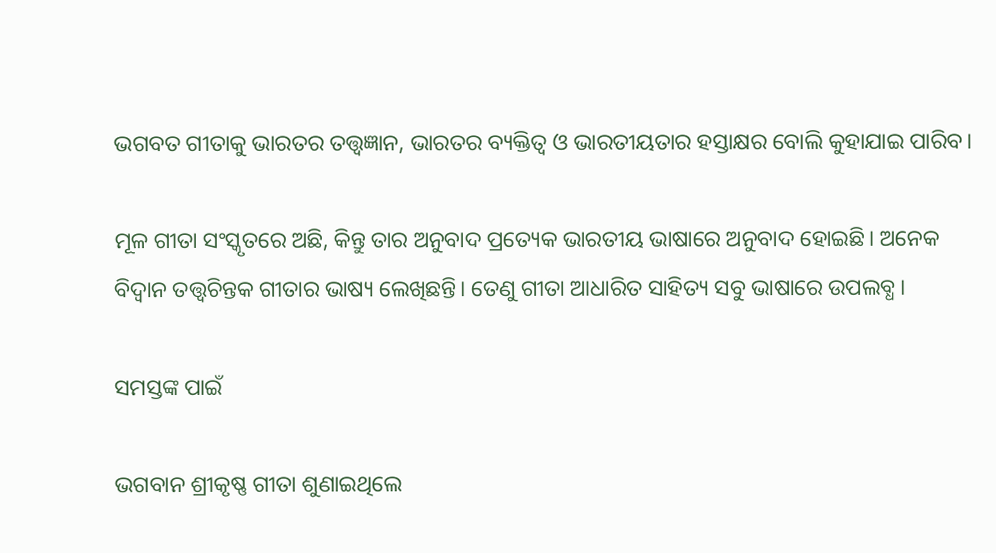ଭଗବତ ଗୀତାକୁ ଭାରତର ତତ୍ତ୍ୱଜ୍ଞାନ, ଭାରତର ବ୍ୟକ୍ତିତ୍ବ ଓ ଭାରତୀୟତାର ହସ୍ତାକ୍ଷର ବୋଲି କୁହାଯାଇ ପାରିବ।

ମୂଳ ଗୀତା ସଂସ୍କୃତରେ ଅଛି, କିନ୍ତୁ ତାର ଅନୁବାଦ ପ୍ରତ୍ୟେକ ଭାରତୀୟ ଭାଷାରେ ଅନୁବାଦ ହୋଇଛି। ଅନେକ ବିଦ୍ୱାନ ତତ୍ତ୍ଵଚିନ୍ତକ ଗୀତାର ଭାଷ୍ୟ ଲେଖିଛନ୍ତି। ତେଣୁ ଗୀତା ଆଧାରିତ ସାହିତ୍ୟ ସବୁ ଭାଷାରେ ଉପଲବ୍ଧ।

ସମସ୍ତଙ୍କ ପାଇଁ

ଭଗବାନ ଶ୍ରୀକୃଷ୍ଣ ଗୀତା ଶୁଣାଇଥିଲେ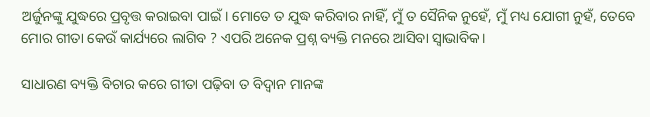ଅର୍ଜୁନଙ୍କୁ ଯୁଦ୍ଧରେ ପ୍ରବୃତ୍ତ କରାଇବା ପାଇଁ। ମୋତେ ତ ଯୁଦ୍ଧ କରିବାର ନାହିଁ, ମୁଁ ତ ସୈନିକ ନୁହେଁ, ମୁଁ ମଧ୍ୟ ଯୋଗୀ ନୁହଁ, ତେବେ ମୋର ଗୀତା କେଉଁ କାର୍ଯ୍ୟରେ ଲାଗିବ ? ଏପରି ଅନେକ ପ୍ରଶ୍ନ ବ୍ୟକ୍ତି ମନରେ ଆସିବା ସ୍ଵାଭାବିକ।

ସାଧାରଣ ବ୍ୟକ୍ତି ବିଚାର କରେ ଗୀତା ପଢ଼ିବା ତ ବିଦ୍ୱାନ ମାନଙ୍କ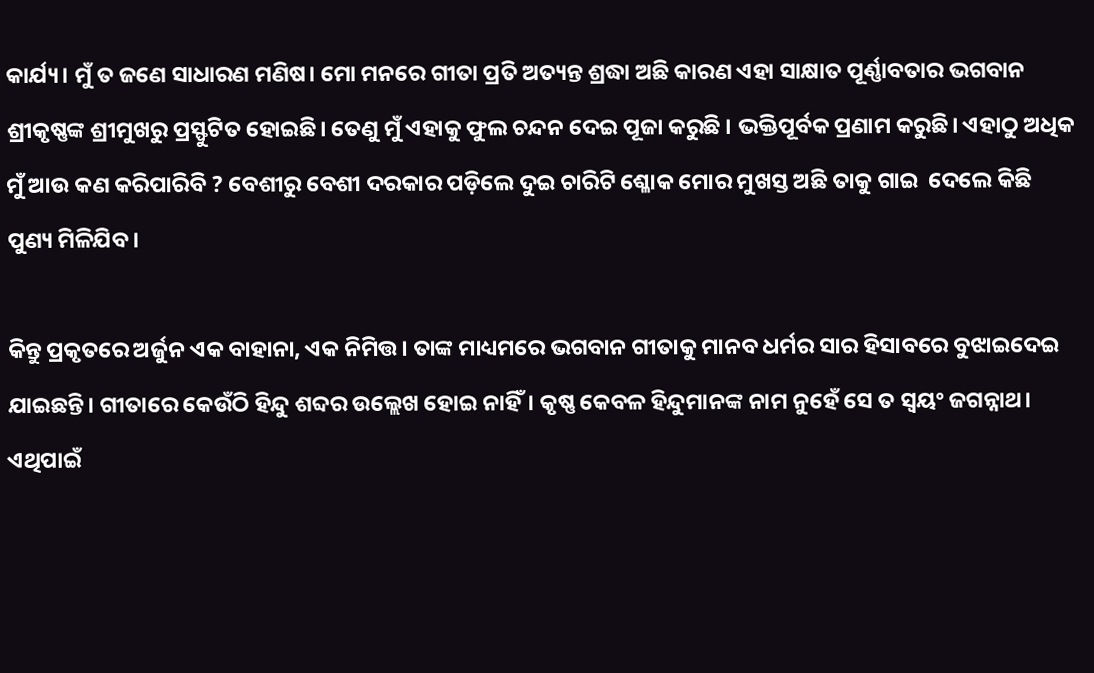କାର୍ଯ୍ୟ। ମୁଁ ତ ଜଣେ ସାଧାରଣ ମଣିଷ। ମୋ ମନରେ ଗୀତା ପ୍ରତି ଅତ୍ୟନ୍ତ ଶ୍ରଦ୍ଧା ଅଛି କାରଣ ଏହା ସାକ୍ଷାତ ପୂର୍ଣ୍ଣାବତାର ଭଗବାନ ଶ୍ରୀକୃଷ୍ଣଙ୍କ ଶ୍ରୀମୁଖରୁ ପ୍ରସ୍ଫୁଟିତ ହୋଇଛି। ତେଣୁ ମୁଁ ଏହାକୁ ଫୁଲ ଚନ୍ଦନ ଦେଇ ପୂଜା କରୁଛି । ଭକ୍ତିପୂର୍ବକ ପ୍ରଣାମ କରୁଛି। ଏହାଠୁ ଅଧିକ ମୁଁ ଆଉ କଣ କରିପାରିବି ? ବେଶୀରୁ ବେଶୀ ଦରକାର ପଡ଼ିଲେ ଦୁଇ ଚାରିଟି ଶ୍ଳୋକ ମୋର ମୁଖସ୍ତ ଅଛି ତାକୁ ଗାଇ  ଦେଲେ କିଛି ପୁଣ୍ୟ ମିଳିଯିବ।

କିନ୍ତୁ ପ୍ରକୃତରେ ଅର୍ଜୁନ ଏକ ବାହାନା, ଏକ ନିମିତ୍ତ। ତାଙ୍କ ମାଧ୍ୟମରେ ଭଗବାନ ଗୀତାକୁ ମାନବ ଧର୍ମର ସାର ହିସାବରେ ବୁଝାଇଦେଇ ଯାଇଛନ୍ତି। ଗୀତାରେ କେଉଁଠି ହିନ୍ଦୁ ଶବ୍ଦର ଉଲ୍ଲେଖ ହୋଇ ନାହିଁ। କୃଷ୍ଣ କେବଳ ହିନ୍ଦୁମାନଙ୍କ ନାମ ନୁହେଁ ସେ ତ ସ୍ୱୟଂ ଜଗନ୍ନାଥ। ଏଥିପାଇଁ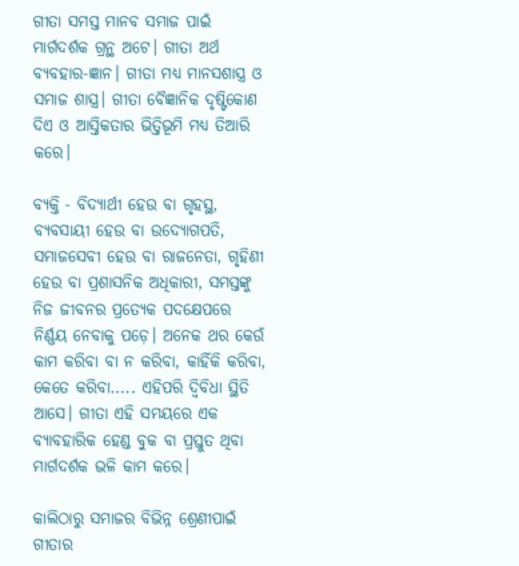ଗୀତା ସମସ୍ତ ମାନବ ସମାଜ ପାଇଁ ମାର୍ଗଦର୍ଶକ ଗ୍ରନ୍ଥ ଅଟେ। ଗୀତା ଅର୍ଥ ବ୍ୟବହାର-ଜ୍ଞାନ। ଗୀତା ମଧ୍ୟ ମାନସଶାସ୍ତ୍ର ଓ ସମାଜ ଶାସ୍ତ୍ର। ଗୀତା ବୈଜ୍ଞାନିକ ଦୃଷ୍ଟିକୋଣ ଦିଏ ଓ ଆସ୍ତିକତାର ଭିତ୍ତିଭୂମି ମଧ୍ୟ ତିଆରି କରେ।

ବ୍ୟକ୍ତି - ବିଦ୍ୟାର୍ଥୀ ହେଉ ବା ଗୃହସ୍ଥ, ବ୍ୟବସାୟୀ ହେଉ ବା ଉଦ୍ୟୋଗପତି, ସମାଜସେବୀ ହେଉ ବା ରାଜନେତା, ଗୃହିଣୀ ହେଉ ବା ପ୍ରଶାସନିକ ଅଧିକାରୀ, ସମସ୍ତଙ୍କୁ ନିଜ ଜୀବନର ପ୍ରତ୍ୟେକ ପଦକ୍ଷେପରେ ନିର୍ଣ୍ଣୟ ନେବାକୁ ପଡ଼େ। ଅନେକ ଥର କେଉଁ କାମ କରିବା ବା ନ କରିବା, କାହିଁକି କରିବା, କେତେ କରିବା..... ଏହିପରି ଦ୍ଵିବିଧା ସ୍ଥିତି ଆସେ। ଗୀତା ଏହି ସମୟରେ ଏକ ବ୍ୟାବହାରିକ ହେଣ୍ଡ ବୁକ ବା ପ୍ରସ୍ତୁତ ଥିବା ମାର୍ଗଦର୍ଶକ ଭଳି କାମ କରେ।

କାଲିଠାରୁ ସମାଜର ବିଭିନ୍ନ ଶ୍ରେଣୀପାଇଁ ଗୀତାର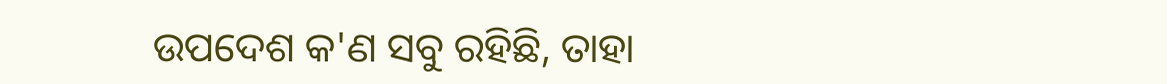ଉପଦେଶ କ'ଣ ସବୁ ରହିଛି, ତାହା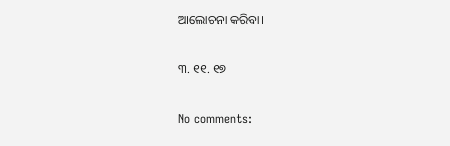ଆଲୋଚନା କରିବା।

୩. ୧୧. ୧୭

No comments: